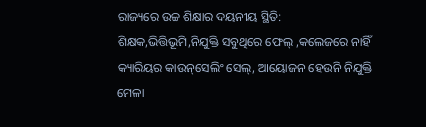ରାଜ୍ୟରେ ଉଚ୍ଚ ଶିକ୍ଷାର ଦୟନୀୟ ସ୍ଥିତି: ଶିକ୍ଷକ,ଭିତ୍ତିଭୂମି,ନିଯୁକ୍ତି ସବୁଥିରେ ଫେଲ୍‌ ,କଲେଜରେ ନାହିଁ କ୍ୟାରିୟର କାଉନ୍‌ସେଲିଂ ସେଲ୍‌, ଆୟୋଜନ ହେଉନି ନିଯୁକ୍ତି ମେଳା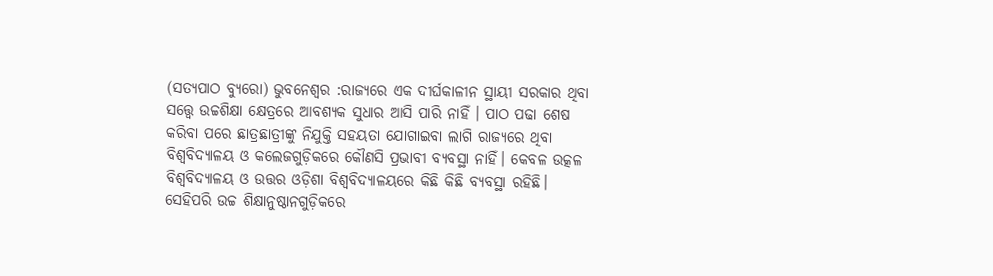(ସତ୍ୟପାଠ ବ୍ୟୁରୋ) ଭୁବନେଶ୍ୱର :ରାଜ୍ୟରେ ଏକ ଦୀର୍ଘକାଳୀନ ସ୍ଥାୟୀ ସରକାର ଥିବା ସତ୍ତ୍ୱେ ଉଚ୍ଚଶିକ୍ଷା କ୍ଷେତ୍ରରେ ଆବଶ୍ୟକ ସୁଧାର ଆସି ପାରି ନାହିଁ । ପାଠ ପଢା ଶେଷ କରିବା ପରେ ଛାତ୍ରଛାତ୍ରୀଙ୍କୁ ନିଯୁକ୍ତି ସହୟତା ଯୋଗାଇବା ଲାଗି ରାଜ୍ୟରେ ଥିବା ବିଶ୍ବବିଦ୍ୟାଳୟ ଓ କଲେଜଗୁଡ଼ିକରେ ‌କୌଣସି ପ୍ରଭାବୀ ବ୍ୟବସ୍ଥା ନାହିଁ। କେବଳ ଉତ୍କଳ ବିଶ୍ବବିଦ୍ୟାଳୟ ଓ ଉତ୍ତର ଓଡ଼ିଶା ବିଶ୍ବବିଦ୍ୟାଳୟରେ କିଛି କିଛି ବ୍ୟବସ୍ଥା ରହିଛି। ସେହିପରି ଉଚ୍ଚ ଶିକ୍ଷାନୁଷ୍ଠାନଗୁଡ଼ିକରେ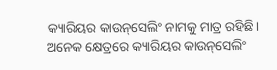କ୍ୟାରିୟର କାଉନ୍‌ସେଲିଂ ନାମକୁ ମାତ୍ର ରହିଛି। ଅନେକ କ୍ଷେତ୍ରରେ କ୍ୟାରିୟର କାଉନ୍‌ସେଲିଂ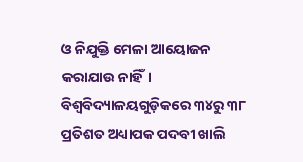ଓ ନିଯୁକ୍ତି ମେଳା ଆୟୋଜନ କରାଯାଉ ନାହିଁ। ବିଶ୍ୱବିଦ୍ୟାଳୟଗୁଡ଼ିକରେ ୩୪ରୁ ୩୮ ପ୍ରତିଶତ ଅଧ୍ୟାପକ ପଦବୀ ଖାଲି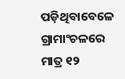ପଡ଼ିଥିବାବେଳେ ଗ୍ରାମାଂଚଳରେ ମାତ୍ର ୧୨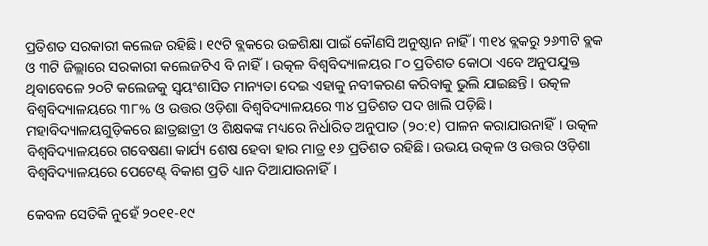ପ୍ରତିଶତ ସରକାରୀ କଲେଜ ରହିଛି। ୧୯ଟି ବ୍ଲକରେ ଉଚ୍ଚଶିକ୍ଷା ପାଇଁ କୌଣସି ଅନୁଷ୍ଠାନ ନାହିଁ । ୩୧୪ ବ୍ଲକରୁ ୨୬୩ଟି ବ୍ଲକ ଓ ୩ଟି ଜିଲ୍ଲାରେ ସରକାରୀ କଲେଜଟିଏ ବି ନାହିଁ। ଉତ୍କଳ ବିଶ୍ୱବିଦ୍ୟାଳୟର ୮୦ ପ୍ରତିଶତ କୋଠା ଏବେ ଅନୁପଯୁକ୍ତ ଥିବାବେଳେ ୨୦ଟି କଲେଜକୁ ସ୍ୱୟଂଶାସିତ ମାନ୍ୟତା ଦେଇ ଏହାକୁ ନବୀକରଣ କରିବାକୁ ଭୁଲି ଯାଇଛନ୍ତି । ଉତ୍କଳ ବିଶ୍ବବିଦ୍ୟାଳୟରେ ୩୮% ଓ ଉତ୍ତର ଓଡ଼ିଶା ବିଶ୍ବବିଦ୍ୟାଳୟରେ ୩୪ ପ୍ରତିଶତ ପଦ ଖାଲି ପଡ଼ିଛି। ମହାବିଦ୍ୟାଳୟଗୁଡ଼ିକରେ ଛାତ୍ରଛାତ୍ରୀ ଓ ଶିକ୍ଷକଙ୍କ ମଧ୍ୟରେ ନିର୍ଧାରିତ ଅନୁପାତ (୨୦:୧) ପାଳନ କରାଯାଉନାହିଁ। ଉତ୍କଳ ବିଶ୍ବବିଦ୍ୟାଳୟରେ ଗବେଷଣା କାର୍ଯ୍ୟ ଶେଷ ହେବା ହାର ମାତ୍ର ୧୬ ପ୍ରତିଶତ ରହିଛି। ଉଭୟ ଉତ୍କଳ ଓ ଉତ୍ତର ଓଡ଼ିଶା ବିଶ୍ବବିଦ୍ୟାଳୟରେ ପେଟେଣ୍ଟ୍ ବିକାଶ ପ୍ରତି ଧ୍ୟାନ ଦିଆଯାଉନାହିଁ।

କେବଳ ସେତିକି ନୁହେଁ ୨୦୧୧-୧୯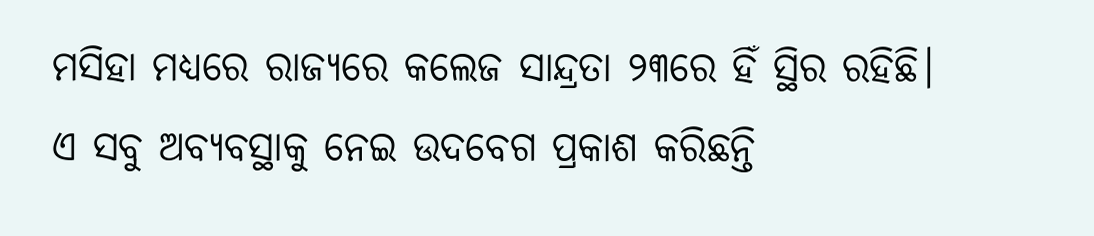ମସିହା ମଧ୍ୟରେ ରାଜ୍ୟରେ କଲେଜ ସାନ୍ଦ୍ରତା ୨୩ରେ ହିଁ ସ୍ଥିର ରହିଛି। ଏ ସବୁ ଅବ୍ଯବସ୍ଥାକୁ ନେଇ ଉଦବେଗ ପ୍ରକାଶ କରିଛନ୍ତି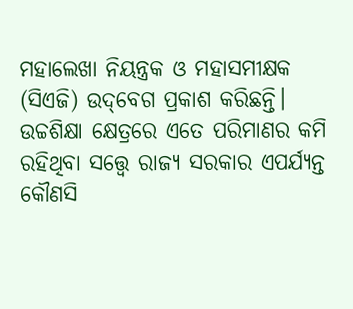ମହାଲେଖା ନିୟନ୍ତ୍ରକ ଓ ମହାସମୀକ୍ଷକ (ସିଏଜି) ଉଦ୍‌ବେଗ ପ୍ରକାଶ କରିଛନ୍ତି। ଉଚ୍ଚଶିକ୍ଷା କ୍ଷେତ୍ରରେ ଏତେ ପରିମାଣର କମି ରହିଥିବା ସତ୍ତ୍ବେ ରାଜ୍ୟ ସରକାର ଏପର୍ଯ୍ୟନ୍ତ କୌଣସି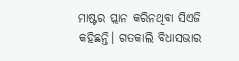ମାଷ୍ଟର ପ୍ଲାନ କରିନଥିବା ସିଏଜି କହିଛନ୍ତି। ଗତକାଲି ବିଧାସଭାର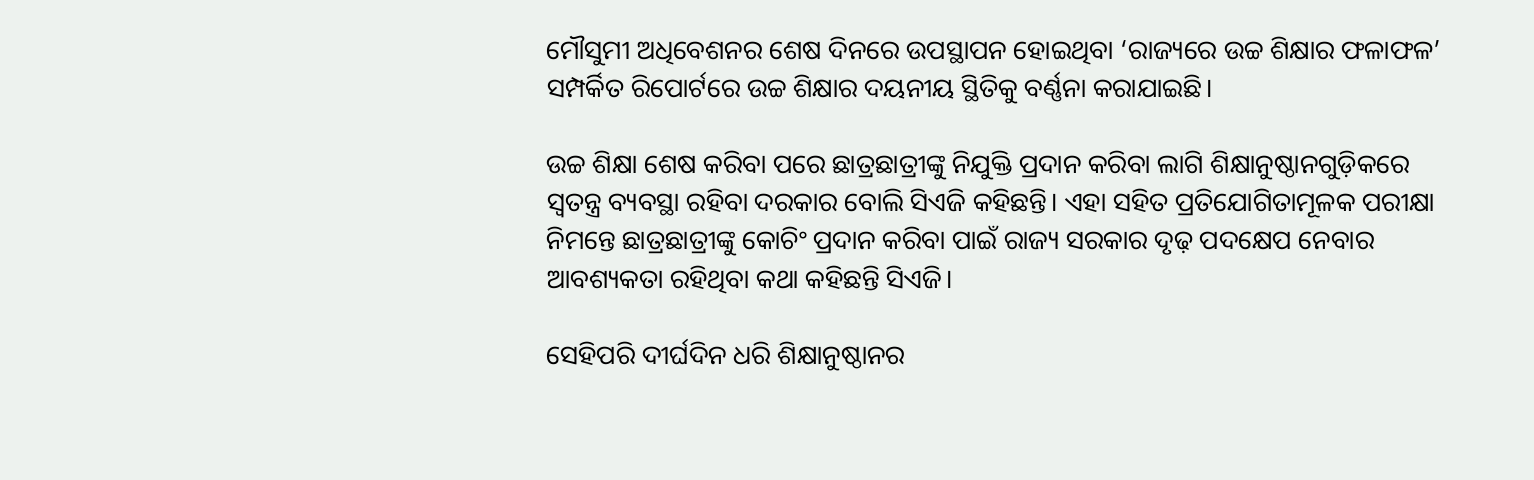ମୌସୁମୀ ଅଧିବେଶନର ଶେଷ ଦିନରେ ଉପସ୍ଥାପନ ହୋଇଥିବା ‘ରାଜ୍ୟରେ ଉଚ୍ଚ ଶିକ୍ଷାର ଫଳାଫଳ’ ସମ୍ପର୍କିତ ରିପୋର୍ଟରେ ଉଚ୍ଚ ଶିକ୍ଷାର ଦୟନୀୟ ସ୍ଥିତିକୁ ବର୍ଣ୍ଣନା କରାଯାଇଛି।

ଉଚ୍ଚ ଶିକ୍ଷା ଶେଷ କରିବା ପରେ ଛାତ୍ରଛାତ୍ରୀଙ୍କୁ ନିଯୁକ୍ତି ପ୍ରଦାନ କରିବା ଲାଗି ଶିକ୍ଷାନୁଷ୍ଠାନଗୁଡ଼ିକରେ ସ୍ବତନ୍ତ୍ର ବ୍ୟବସ୍ଥା ରହିବା ଦରକାର ବୋଲି ସିଏଜି କହିଛନ୍ତି। ଏହା ସହିତ ପ୍ରତିଯୋଗିତାମୂଳକ ପରୀକ୍ଷା ନିମନ୍ତେ ଛାତ୍ରଛାତ୍ରୀଙ୍କୁ କୋଚିଂ ପ୍ରଦାନ କରିବା ପାଇଁ ରାଜ୍ୟ ସରକାର ଦୃଢ଼ ପଦକ୍ଷେପ ନେବାର ଆବଶ୍ୟକତା ରହିଥିବା କଥା କହିଛନ୍ତି ସିଏଜି।

ସେହିପରି ଦୀର୍ଘଦିନ ଧରି ଶିକ୍ଷାନୁଷ୍ଠାନର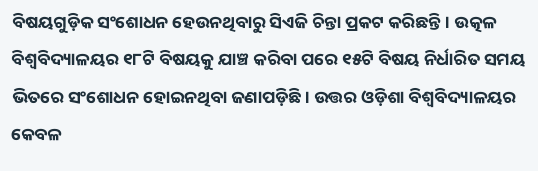ବିଷୟଗୁଡ଼ିକ ସଂଶୋଧନ ହେଉନଥିବାରୁ ସିଏଜି ଚିନ୍ତା ପ୍ରକଟ କରିଛନ୍ତି। ଉତ୍କଳ ବିଶ୍ବବିଦ୍ୟାଳୟର ୧୮ଟି ବିଷୟକୁ ଯାଞ୍ଚ କରିବା ପରେ ୧୫ଟି ବିଷୟ ନିର୍ଧାରିତ ସମୟ ଭିତରେ ସଂଶୋଧନ ହୋଇନଥିବା ଜଣାପଡ଼ିଛି। ଉତ୍ତର ଓଡ଼ିଶା ବିଶ୍ବବିଦ୍ୟାଳୟର କେବଳ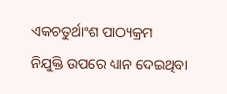ଏକଚତୁର୍ଥାଂଶ ପାଠ୍ୟକ୍ରମ ନିଯୁକ୍ତି ‌ଉପରେ ଧ୍ୟାନ ଦେଇଥିବା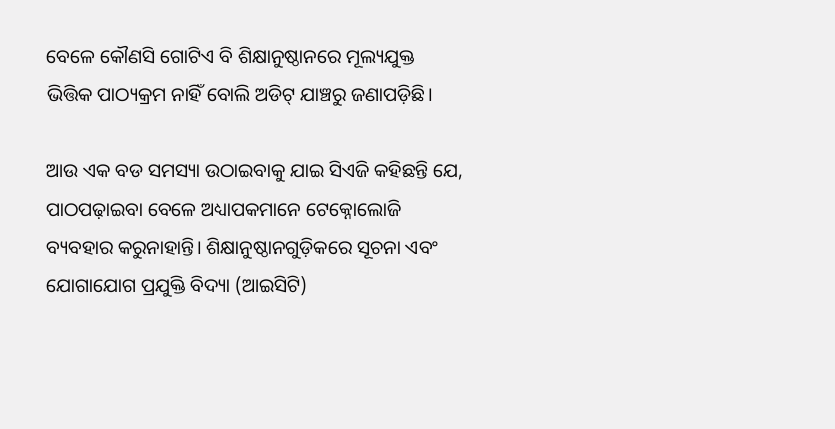ବେଳେ କୌଣସି ଗୋଟିଏ ବି ଶିକ୍ଷାନୁଷ୍ଠାନରେ ମୂଲ୍ୟଯୁକ୍ତ ଭିତ୍ତିକ ପାଠ୍ୟକ୍ରମ ନାହିଁ ବୋଲି ଅଡିଟ୍‌ ଯାଞ୍ଚରୁ ଜଣାପଡ଼ିଛି।

ଆଉ ଏକ ବଡ ସମସ୍ୟା ଉଠାଇବାକୁ ଯାଇ ସିଏଜି କହିଛନ୍ତି ଯେ, ପାଠପଢ଼ାଇବା ବେଳେ ଅଧ୍ୟାପକମାନେ ଟେକ୍ନୋଲୋଜି ବ୍ୟବହାର କରୁନାହାନ୍ତି। ଶିକ୍ଷାନୁଷ୍ଠାନଗୁଡ଼ିକରେ ସୂଚନା ଏବଂ ଯୋଗାଯୋଗ ପ୍ରଯୁକ୍ତି ବିଦ୍ୟା (ଆଇସିଟି)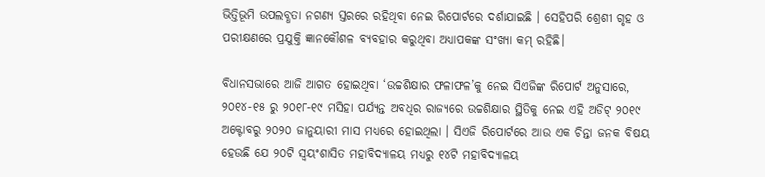ଭିତ୍ତିଭୂମି ଉପଲବ୍ଧତା ନଗଣ୍ୟ ସ୍ତରରେ ରହିଥିବା ନେଇ ରିପୋର୍ଟରେ ଦର୍ଶାଯାଇଛି । ସେହିପରି ଶ୍ରେଶୀ ଗୃହ ଓ ପରୀକ୍ଷଣରେ ପ୍ରଯୁକ୍ତି ଜ୍ଞାନକୌଶଳ ବ୍ୟବହାର କରୁଥିବା ଅଧ୍ୟାପକଙ୍କ ସଂଖ୍ୟା କମ୍ ରହିଛି।

ବିଧାନସଭାରେ ଆଜି ଆଗତ ହୋଇଥିବା ‘ଉଚ୍ଚଶିକ୍ଷାର ଫଳାଫଳ’କୁ ନେଇ ସିଏଜିଙ୍କ ରିପୋର୍ଟ ଅନୁସାରେ, ୨୦୧୪-୧୫ ରୁ ୨୦୧୮-୧୯ ମସିହା ପର୍ଯ୍ୟନ୍ତ ଅବଧିର ରାଜ୍ୟରେ ଉଚ୍ଚଶିକ୍ଷାର ସ୍ଥିତିକୁ ନେଇ ଏହି ଅଡିଟ୍ ୨୦୧୯ ଅକ୍ଟୋବରୁ ୨୦୨୦ ଜାନୁୟାରୀ ମାସ ମଧ୍ୟରେ ହୋଇଥିଲା । ସିଏଜି ରିପୋର୍ଟରେ ଆଉ ଏକ ଚିନ୍ତା ଜନକ ବିଷୟ ହେଉଛି ଯେ ୨୦ଟି ସ୍ବୟଂଶାସିତ ମହାବିଦ୍ୟାଳୟ ମଧ୍ୟରୁ ୧୪ଟି ମହାବିଦ୍ୟାଳୟ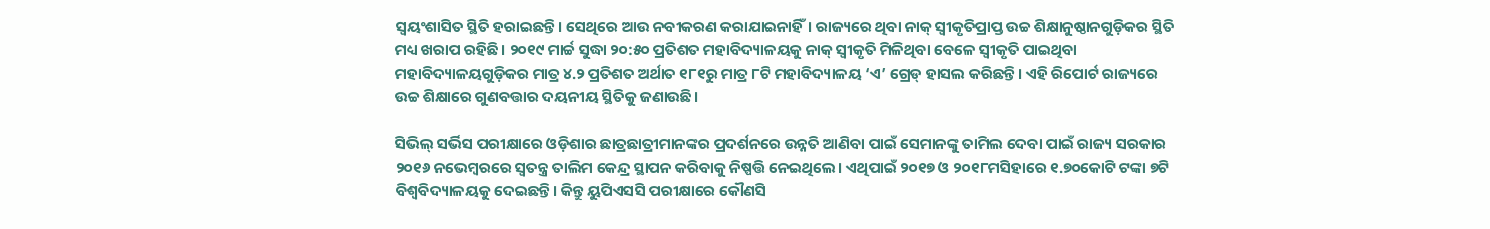ସ୍ବୟଂଶାସିତ ସ୍ଥିତି ହରାଇଛନ୍ତି। ‌ସେଥିରେ ଆଉ ନବୀକରଣ କରାଯାଇନାହିଁ। ରାଜ୍ୟରେ ଥିବା ନାକ୍ ସ୍ବୀକୃତିପ୍ରାପ୍ତ ଉଚ୍ଚ ଶିକ୍ଷାନୁଷ୍ଠାନଗୁଡ଼ିକର ସ୍ଥିତି ମଧ୍ୟ ଖରାପ ରହିଛି। ୨୦୧୯ ମାର୍ଚ୍ଚ ସୁଦ୍ଧା ୨୦:୫୦ ପ୍ରତିଶତ ମହାବିଦ୍ୟାଳୟକୁ ନାକ୍ ସ୍ବୀକୃତି ମିଳିଥିବା ବେଳେ ସ୍ବୀକୃତି ପାଇଥିବା ମହାବିଦ୍ୟାଳୟଗୁଡ଼ିକର ମାତ୍ର ୪.୨ ପ୍ରତିଶତ ଅର୍ଥାତ ୧୮୧ରୁ ମାତ୍ର ୮ଟି ମହାବିଦ୍ୟାଳୟ ‘ଏ’ ଗ୍ରେଡ୍‌ ହାସଲ କରିଛନ୍ତି। ଏହି ରିପୋର୍ଟ ରାଜ୍ୟରେ ଉଚ୍ଚ ଶିକ୍ଷାରେ ଗୁଣବତ୍ତାର ଦୟନୀୟ ସ୍ଥିତିକୁ ଜଣାଉଛି।

ସିଭିଲ୍ ସର୍ଭିସ ପରୀକ୍ଷାରେ ଓଡ଼ିଶାର ଛାତ୍ରଛାତ୍ରୀମାନଙ୍କର ପ୍ରଦର୍ଶନରେ ଉନ୍ନତି ଆଣିବା ପାଇଁ ସେମାନଙ୍କୁ ତାମିଲ ଦେବା ପାଇଁ ରାଜ୍ୟ ସରକାର ୨୦୧୬ ନଭେମ୍ବରରେ ସ୍ୱତନ୍ତ୍ର ତାଲିମ କେନ୍ଦ୍ର ସ୍ଥାପନ କରିବାକୁ ନିଷ୍ପତ୍ତି ନେଇଥିଲେ। ଏଥିପାଇଁ ୨୦୧୭ ଓ ୨୦୧୮ମସିହାରେ ୧.୭୦କୋଟି ଟଙ୍କା ୭ଟି ବିଶ୍ୱବିଦ୍ୟାଳୟକୁ ଦେଇଛନ୍ତି। କିନ୍ତୁ ୟୁପିଏସସି ପରୀକ୍ଷାରେ କୌଣସି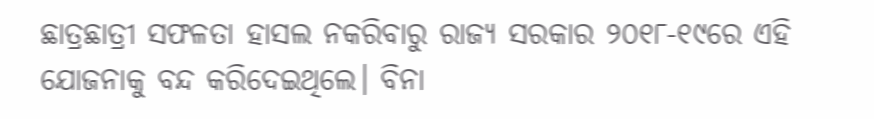ଛାତ୍ରଛାତ୍ରୀ ସଫଳତା ହାସଲ ନକରିବାରୁ ରାଜ୍ୟ ସରକାର ୨୦୧୮-୧୯ରେ ଏହି ଯୋଜନାକୁ ବନ୍ଦ କରିଦେଇଥିଲେ। ବିନା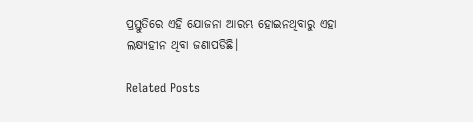ପ୍ରସ୍ତୁତିରେ ଏହି ଯୋଜନା ଆରମ୍ଭ ହୋଇନଥିବାରୁ ଏହା ଲକ୍ଷ୍ୟହୀନ ଥିବା ଜଣାପଡିଛି।

Related Posts